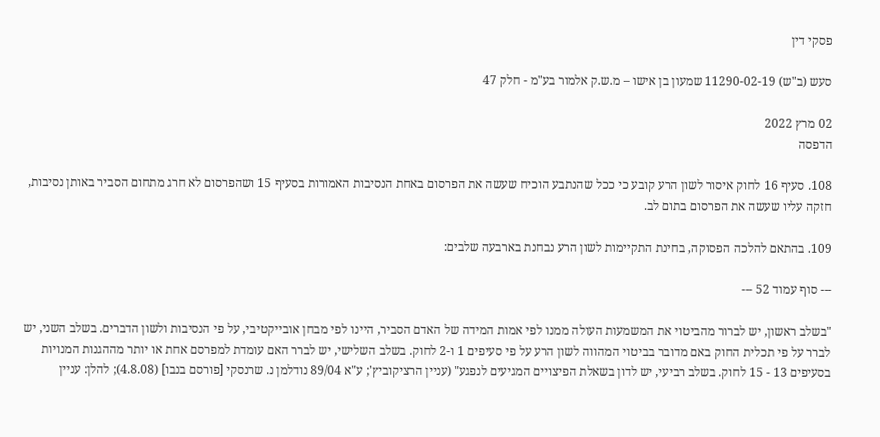פסקי דין

סעש (ב"ש) 11290-02-19 שמעון בן אישו – מ.ש.ק אלמור בע"מ - חלק 47

02 מרץ 2022
הדפסה

108. סעיף 16 לחוק איסור לשון הרע קובע כי ככל שהנתבע הוכיח שעשה את הפרסום באחת הנסיבות האמורות בסעיף 15 ושהפרסום לא חרג מתחום הסביר באותן נסיבות, חזקה עליו שעשה את הפרסום בתום לב.

109. בהתאם להלכה הפסוקה, בחינת התקיימות לשון הרע נבחנת בארבעה שלבים:

--- סוף עמוד 52 ---

"בשלב ראשון, יש לברור מהביטוי את המשמעות העולה ממנו לפי אמות המידה של האדם הסביר, היינו לפי מבחן אובייקטיבי, על פי הנסיבות ולשון הדברים. בשלב השני, יש לברר על פי תכלית החוק באם מדובר בביטוי המהווה לשון הרע על פי סעיפים 1 ו-2 לחוק. בשלב השלישי, יש לברר האם עומדת למפרסם אחת או יותר מההגנות המנויות בסעיפים 13 - 15 לחוק. בשלב רביעי, יש לדון בשאלת הפיצויים המגיעים לנפגע" (עניין הרציקוביץ'; ע"א 89/04 נודלמן נ. שרנסקי [פורסם בנבו] (4.8.08); להלן: עניין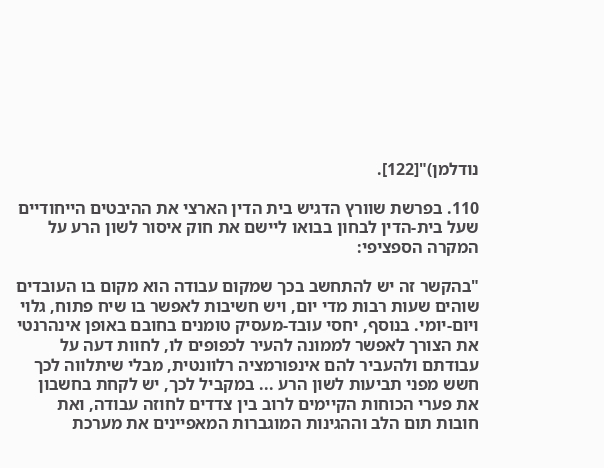נודלמן)"[122].

110. בפרשת שוורץ הדגיש בית הדין הארצי את ההיבטים הייחודיים שעל בית-הדין לבחון בבואו ליישם את חוק איסור לשון הרע על המקרה הספציפי:

"בהקשר זה יש להתחשב בכך שמקום עבודה הוא מקום בו העובדים שוהים שעות רבות מדי יום, ויש חשיבות לאפשר בו שיח פתוח, גלוי ויום-יומי. בנוסף, יחסי עובד-מעסיק טומנים בחובם באופן אינהרנטי את הצורך לאפשר לממונה להעיר לכפופים לו, לחוות דעה על עבודתם ולהעביר להם אינפורמציה רלוונטית, מבלי שיתלווה לכך חשש מפני תביעות לשון הרע ... במקביל לכך, יש לקחת בחשבון את פערי הכוחות הקיימים לרוב בין צדדים לחוזה עבודה, ואת חובות תום הלב וההגינות המוגברות המאפיינים את מערכת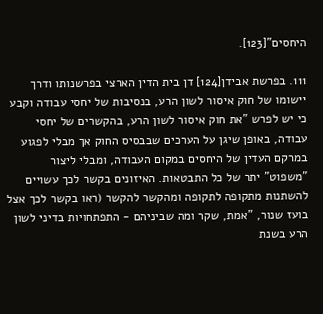היחסים"[123].

111. בפרשת אבידן[124] דן בית הדין הארצי בפרשנותו ודרך יישומו של חוק איסור לשון הרע, בנסיבות של יחסי עבודה וקבע כי יש לפרש "את חוק איסור לשון הרע, בהקשרים של יחסי עבודה, באופן שיגן על הערכים שבבסיס החוק אך מבלי לפגוע במרקם העדין של היחסים במקום העבודה, ומבלי ליצור "משפוט" יתר של כל התבטאות. האיזונים בקשר לכך עשויים להשתנות מתקופה לתקופה ומהקשר להקשר (ראו בקשר לכך אצל בועז שנור, "אמת, שקר ומה שביניהם - התפתחויות בדיני לשון הרע בשנת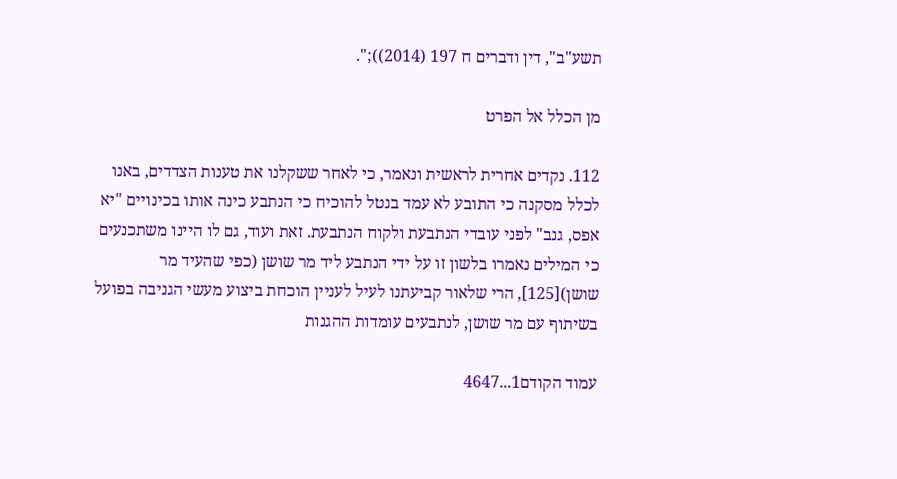תשע"ב", דין ודברים ח 197 (2014));".

מן הכלל אל הפרט

112. נקדים אחרית לראשית ונאמר, כי לאחר ששקלנו את טענות הצדדים, באנו לכלל מסקנה כי התובע לא עמד בנטל להוכיח כי הנתבע כינה אותו בכינויים "יא אפס, גנב" לפני עובדי הנתבעת ולקוח הנתבעת. זאת ועוד, גם לו היינו משתכנעים כי המילים נאמרו בלשון זו על ידי הנתבע ליד מר שושן (כפי שהעיד מר שושן)[125], הרי שלאור קביעתנו לעיל לעניין הוכחת ביצוע מעשי הגניבה בפועל בשיתוף עם מר שושן, לנתבעים עומדות ההגנות

עמוד הקודם1...4647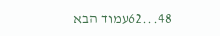48...62עמוד הבא